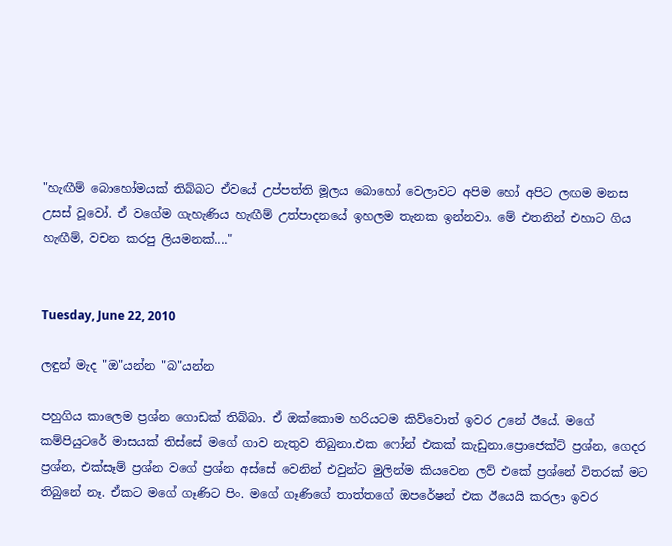"හැඟීම් බොහෝමයක් තිබ්බට ඒවයේ උප්පත්ති මූලය බොහෝ වෙලාවට අපිම හෝ අපිට ලඟම මනස උසස් වූවෝ. ඒ වගේම ගැහැණිය හැඟීම් උත්පාදනයේ ඉහලම තැනක ඉන්නවා. මේ එතනින් එහාට ගිය හැඟීම්, වචන කරපු ලියමනක්...."


Tuesday, June 22, 2010

ලඳුන් මැද "ඔ"යන්න "බ"යන්න

පහුගිය කාලෙම ප්‍රශ්න ගොඩක් තිබ්බා. ඒ ඔක්කොම හරියටම කිව්වොත් ඉවර උනේ ඊයේ. මගේ කම්පියුටරේ මාසයක් තිස්සේ මගේ ගාව නැතුව තිබුනා.එක ෆෝන් එකක් කැඩුනා.ප්‍රොජෙක්ට් ප්‍රශ්න, ගෙදර ප්‍රශ්න, එක්සෑම් ප්‍රශ්න වගේ ප්‍රශ්න අස්සේ වෙනින් එවුන්ට මුලින්ම කියවෙන ලව් එකේ ප්‍රශ්නේ විතරක් මට තිබුනේ නෑ. ඒකට මගේ ගෑණිට පිං. මගේ ගෑණිගේ තාත්තගේ ඔපරේෂන් එක ඊයෙයි කරලා ඉවර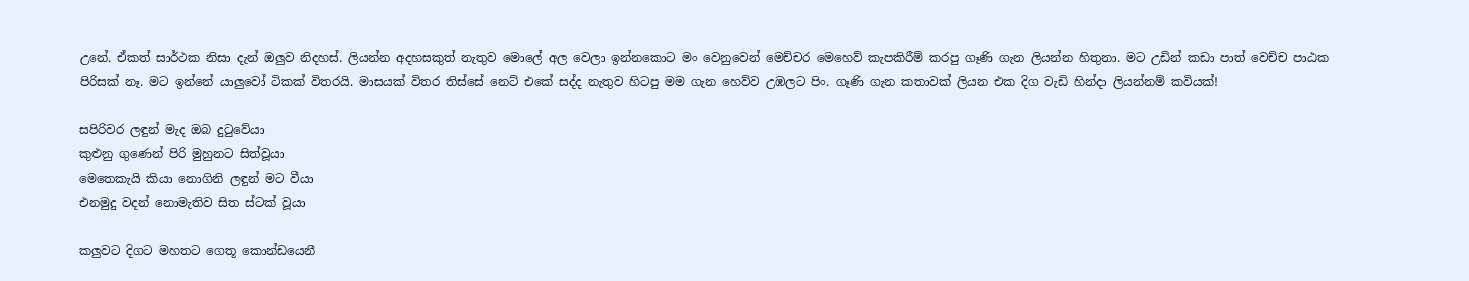උනේ. ඒකත් සාර්ථක නිසා දැන් ඔලුව නිදහස්. ලියන්න අදහසකුත් නැතුව මොලේ අල වෙලා ඉන්නකොට මං වෙනුවෙන් මෙච්චර මෙහෙව් කැපකිරීම් කරපු ගෑණි ගැන ලියන්න හිතුනා. මට උඩින් කඩා පාත් වෙච්ච පාඨක පිරිසක් නෑ. මට ඉන්නේ යාලුවෝ ටිකක් විතරයි. මාසයක් විතර තිස්සේ නෙට් එකේ සද්ද නැතුව හිටපු මම ගැන හෙව්ව උඹලට පිං. ගෑණි ගැන කතාවක් ලියන එක දිග වැඩි හින්දා ලියන්නම් කවියක්!

සපිරිවර ලඳුන් මැද ඔබ දුටුවේයා
කුළුනු ගුණෙන් පිරි මුහුනට සිත්වූයා
මෙතෙකැයි කියා නොගිනි ලඳුන් මට වීයා
එනමුදු වදන් නොමැතිව සිත ස්ටක් වූයා

කලුවට දිගට මහතට ගෙතූ කොන්ඩයෙනී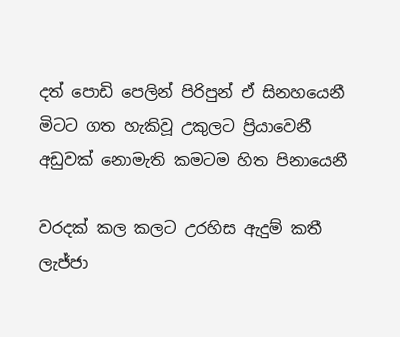දත් පොඩි පෙලින් පිරිපුන් ඒ සිනහයෙනී
මිටට ගත හැකිවූ උකුලට ප්‍රියාවෙනී
අඩුවක් නොමැති කමටම හිත පිනායෙනී

වරදක් කල කලට උරහිස ඇදුම් කතී
ලැජ්ජා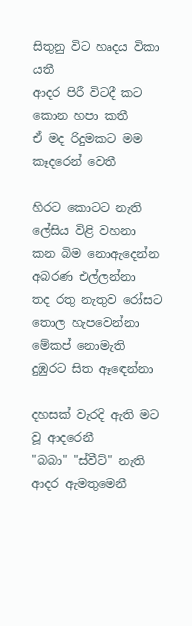සිතුනු විට හෘදය විකා යතී
ආදර පිරී විටදී කට කොන හපා කතී
ඒ මද රිදුමකට මම කෑදරෙන් වෙතී

හිරට කොටට නැති ලේසිය විළි වහනා
කන බිම නොඇදෙන්න අබරණ එල්ලන්නා
තද රතු නැතුව රෝසට තොල හැපවෙන්නා
මේකප් නොමැති දුඹුරට සිත ඈඳෙන්නා

දහසක් වැරදි ඇති මට වූ ආදරෙනී
"බබා" "ස්වීට්" නැති ආදර ඇමතුමෙනී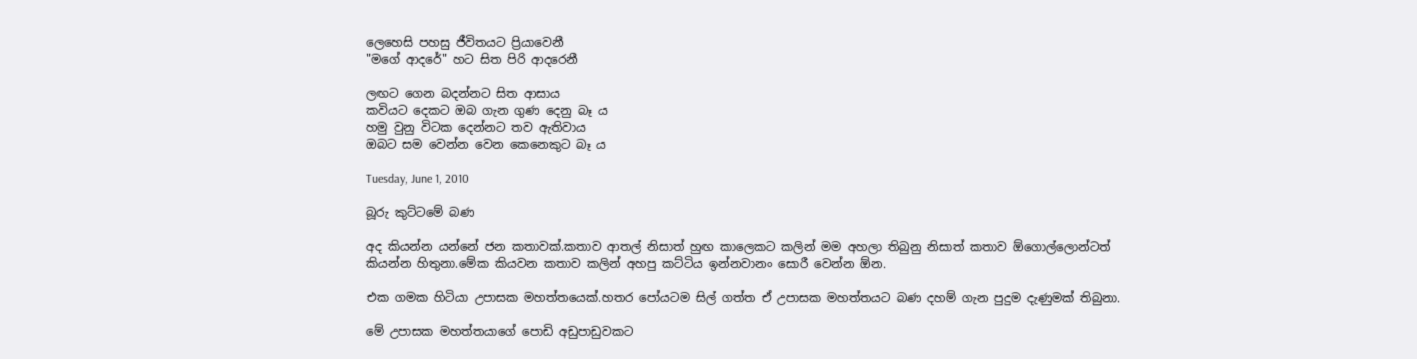ලෙහෙසි පහසු ජීවිතයට ප්‍රියාවෙනී
"මගේ ආදරේ" හට සිත පිරි ආදරෙනී

ලඟට ගෙන බදන්නට සිත ආසාය
කවියට දෙකට ඔබ ගැන ගුණ දෙනු බෑ ය
හමු වුනු විටක දෙන්නට තව ඇතිවාය
ඔබට සම වෙන්න වෙන කෙනෙකුට බෑ ය

Tuesday, June 1, 2010

බූරු කුට්ටමේ බණ

අද කියන්න යන්නේ ජන කතාවක්.කතාව ආතල් නිසාත් හුඟ කාලෙකට කලින් මම අහලා තිබුනු නිසාත් කතාව ඕගොල්ලොන්ටත් කියන්න හිතුනා.මේක කියවන කතාව කලින් අහපු කට්ටිය ඉන්නවානං සොරී වෙන්න ඕන.

එක ගමක හිටියා උපාසක මහත්තයෙක්.හතර පෝයටම සිල් ගත්ත ඒ උපාසක මහත්තයට බණ දහම් ගැන පුදුම දැණුමක් තිබුනා.

මේ උපාසක මහත්තයාගේ පොඩි අඩුපාඩුවකට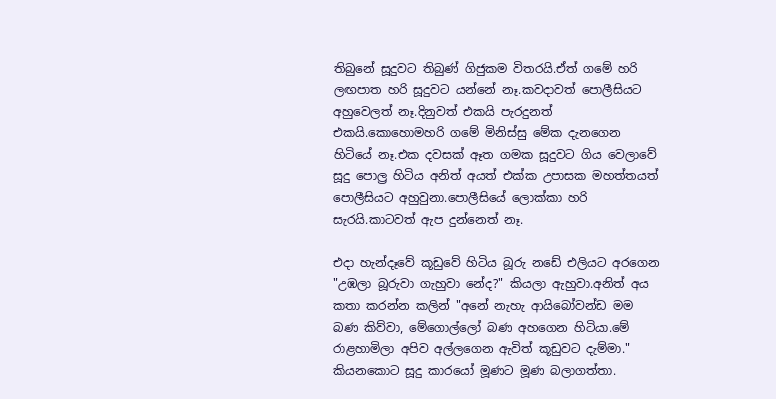තිබුනේ සූදුවට තිබුණ් ගිජුකම විතරයි.ඒත් ගමේ හරි ලඟපාත හරි සූදුවට යන්නේ නෑ.කවදාවත් පොලීසියට අහුවෙලත් නෑ.දිනුවත් එකයි පැරදුනත් එකයි.කොහොමහරි ගමේ මිනිස්සු මේක දැනගෙන හිටියේ නෑ.එක දවසක් ඈත ගමක සූදුවට ගිය වෙලාවේ සූදු පොල්‍ර හිටිය අනිත් අයත් එක්ක උපාසක මහත්තයත් පොලීසියට අහුවුනා.පොලීසියේ ලොක්කා හරි සැරයි.කාටවත් ඇප දුන්නෙත් නෑ.

එදා හැන්දෑවේ කූඩුවේ හිටිය බූරු නඩේ එලියට අරගෙන "උඹලා බූරුවා ගැහුවා නේද?" කියලා ඇහුවා.අනිත් අය කතා කරන්න කලින් "අනේ නැහැ ආයිබෝවන්ඩ මම බණ කිව්වා, මේගොල්ලෝ බණ අහගෙන හිටියා.මේ රාළහාමිලා අපිව අල්ලගෙන ඇවිත් කූඩුවට දැම්මා." කියනකොට සූදු කාරයෝ මූණට මූණ බලාගත්තා.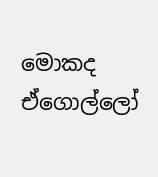මොකද ඒගොල්ලෝ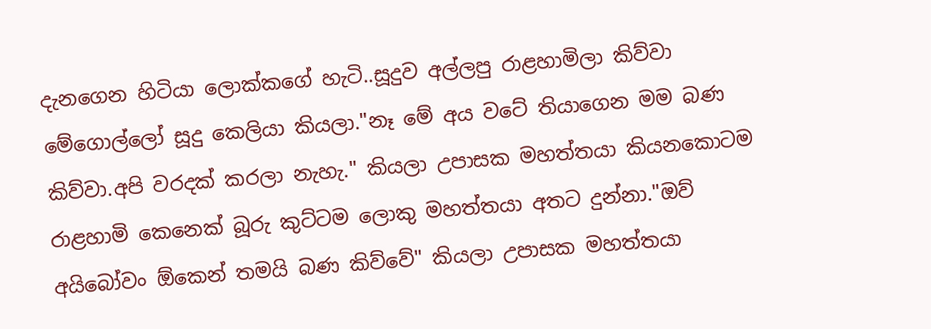දැනගෙන හිටියා ලොක්කගේ හැටි..සූදුව අල්ලපු රාළහාමිලා කිව්වා මේගොල්ලෝ සූදු කෙලියා කියලා."නෑ මේ අය වටේ තියාගෙන මම බණ කිව්වා.අපි වරදක් කරලා නැහැ." කියලා උපාසක මහත්තයා කියනකොටම රාළහාමි කෙනෙක් බූරු කුට්ටම ලොකු මහත්තයා අතට දුන්නා."ඔව් අයිබෝවං ඕකෙන් තමයි බණ කිව්වේ" කියලා උපාසක මහත්තයා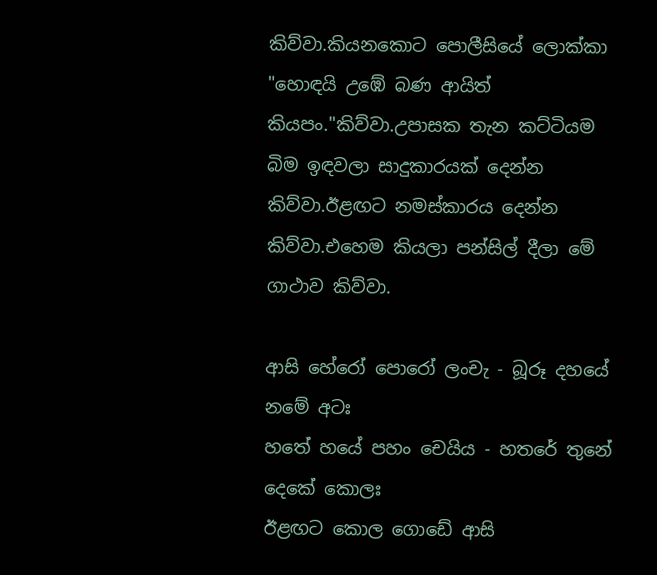කිව්වා.කියනකොට පොලීසියේ ලොක්කා "හොඳයි උඹේ බණ ආයිත් කියපං."කිව්වා.උපාසක තැන කට්ටියම බිම ඉඳවලා සාදුකාරයක් දෙන්න කිව්වා.ඊළඟට නමස්කාරය දෙන්න කිව්වා.එහෙම කියලා පන්සිල් දීලා මේ ගාථාව කිව්වා.

ආසි හේරෝ පොරෝ ලංචැ - බූරූ දහයේ නමේ අටඃ
හතේ හයේ පහං චෙයිය - හතරේ තුනේ දෙකේ කොලඃ
ඊළඟට කොල ගොඩේ ආසි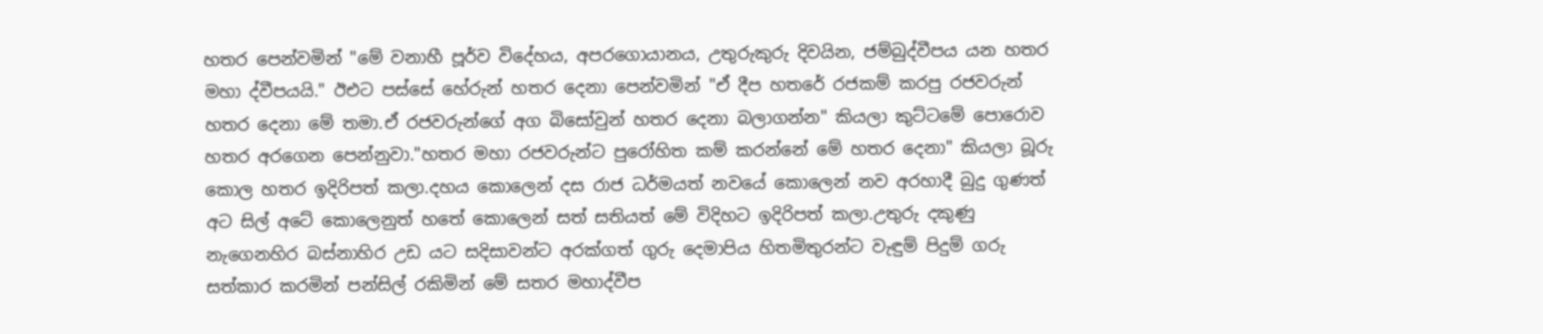හතර පෙන්වමින් "මේ වනාහී පූර්ව විදේහය, අපරගොයානය, උතුරුකුරු දිවයින, ජම්බුද්වීපය යන හතර මහා ද්වීපයයි." ඊඑට පස්සේ හේරුන් හතර දෙනා පෙන්වමින් "ඒ දීප හතරේ රජකම් කරපු රජවරුන් හතර දෙනා මේ තමා.ඒ රජවරුන්ගේ අග බිසෝවුන් හතර දෙනා බලාගන්න" කියලා කුට්ටමේ පොරොව හතර අරගෙන පෙන්නුවා."හතර මහා රජවරුන්ට පුරෝහිත කම් කරන්නේ මේ හතර දෙනා" කියලා බූරු කොල හතර ඉදිරිපත් කලා.දහය කොලෙන් දස රාජ ධර්මයත් නවයේ කොලෙන් නව අරහාදී බුදු ගුණත් අට සිල් අටේ කොලෙනුත් හතේ කොලෙන් සත් සතියත් මේ විදිහට ඉදිරිපත් කලා.උතුරු දකුණු නැගෙනහිර බස්නාහිර උඩ යට සදිසාවන්ට අරක්ගත් ගුරු දෙමාපිය හිතමිතුරන්ට වැඳුම් පිදුම් ගරු සත්කාර කරමින් පන්සිල් රකිමින් මේ සතර මහාද්වීප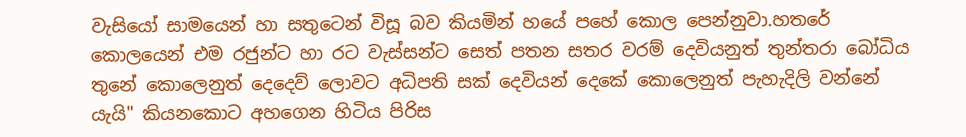වැසියෝ සාමයෙන් හා සතුටෙන් විසූ බව කියමින් හයේ පහේ කොල පෙන්නුවා.හතරේ කොලයෙන් එම රජුන්ට හා රට වැස්සන්ට සෙත් පතන සතර වරම් දෙවියනුත් තුන්තරා බෝධිය තුනේ කොලෙනුත් දෙදෙව් ලොවට අධිපති සක් දෙවියන් දෙකේ කොලෙනුත් පැහැදිලි වන්නේ යැයි" කියනකොට අහගෙන හිටිය පිරිස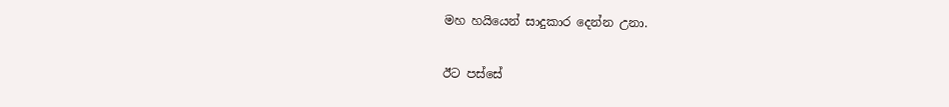මහ හයියෙන් සාදුකාර දෙන්න උනා.

ඊට පස්සේ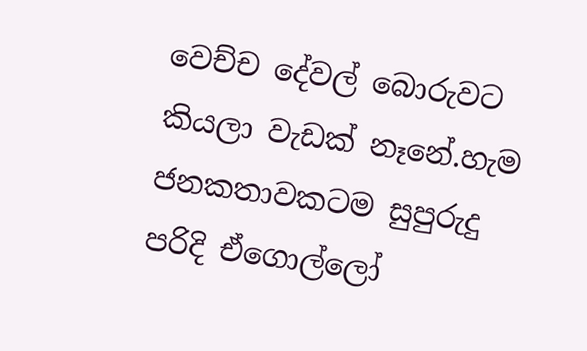වෙච්ච දේවල් බොරුවට කියලා වැඩක් නෑනේ.හැම ජනකතාවකටම සුපුරුදු පරිදි ඒගොල්ලෝ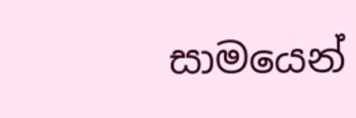සාමයෙන්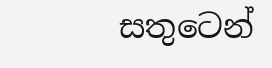සතුටෙන්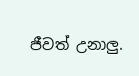ජීවත් උනාලු.